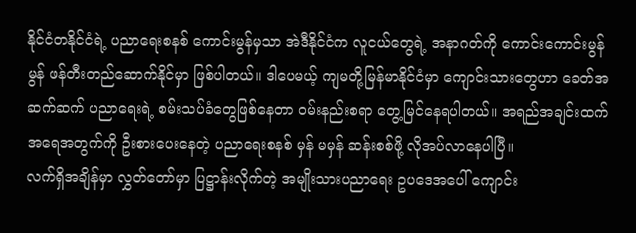နိုင်ငံတနိုင်ငံရဲ့ ပညာရေးစနစ် ကောင်းမွန်မှသာ အဲဒီနိုင်ငံက လူငယ်တွေရဲ့ အနာဂတ်ကို ကောင်းကောင်းမွန်မွန် ဖန်တီးတည်ဆောက်နိုင်မှာ ဖြစ်ပါတယ်။ ဒါပေမယ့် ကျမတို့မြန်မာနိုင်ငံမှာ ကျောင်းသားတွေဟာ ခေတ်အဆက်ဆက် ပညာရေးရဲ့ စမ်းသပ်ခံတွေဖြစ်နေတာ ဝမ်းနည်းစရာ တွေ့မြင်နေရပါတယ်။ အရည်အချင်းထက် အရေအတွက်ကို ဦးစားပေးနေတဲ့ ပညာရေးစနစ် မှန် မမှန် ဆန်းစစ်ဖို့ လိုအပ်လာနေပါပြီ။
လက်ရှိအချိန်မှာ လွှတ်တော်မှာ ပြဋ္ဌာန်းလိုက်တဲ့ အမျိုးသားပညာရေး ဥပဒေအပေါ် ကျောင်း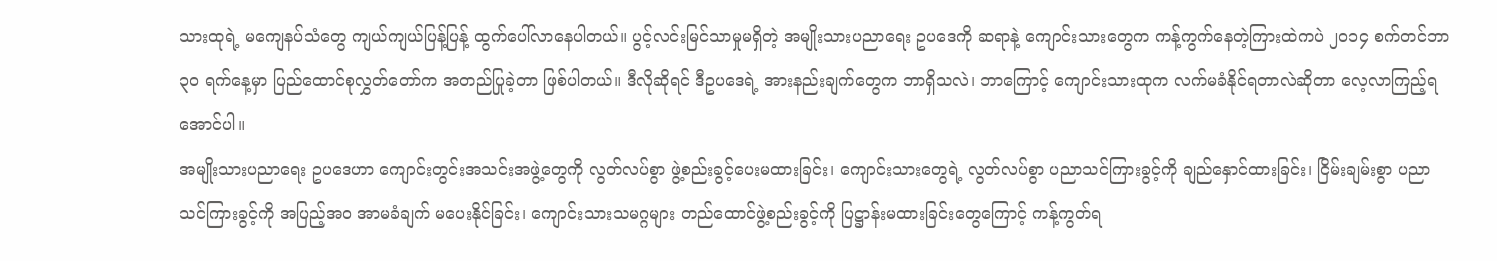သားထုရဲ့ မကျေနပ်သံတွေ ကျယ်ကျယ်ပြန့်ပြန့် ထွက်ပေါ်လာနေပါတယ်။ ပွင့်လင်းမြင်သာမှုမရှိတဲ့ အမျိုးသားပညာရေး ဥပဒေကို ဆရာနဲ့ ကျောင်းသားတွေက ကန့်ကွက်နေတဲ့ကြားထဲကပဲ ၂၀၁၄ စက်တင်ဘာ ၃၀ ရက်နေ့မှာ ပြည်ထောင်စုလွှတ်တော်က အတည်ပြုခဲ့တာ ဖြစ်ပါတယ်။ ဒီလိုဆိုရင် ဒီဥပဒေရဲ့ အားနည်းချက်တွေက ဘာရှိသလဲ၊ ဘာကြောင့် ကျောင်းသားထုက လက်မခံနိုင်ရတာလဲဆိုတာ လေ့လာကြည့်ရအောင်ပါ။
အမျိုးသားပညာရေး ဥပဒေဟာ ကျောင်းတွင်းအသင်းအဖွဲ့တွေကို လွတ်လပ်စွာ ဖွဲ့စည်းခွင့်ပေးမထားခြင်း၊ ကျောင်းသားတွေရဲ့ လွတ်လပ်စွာ ပညာသင်ကြားခွင့်ကို ချည်နှောင်ထားခြင်း၊ ငြိမ်းချမ်းစွာ ပညာသင်ကြားခွင့်ကို အပြည့်အ၀ အာမခံချက် မပေးနိုင်ခြင်း၊ ကျောင်းသားသမဂ္ဂများ တည်ထောင်ဖွဲ့စည်းခွင့်ကို ပြဋ္ဌာန်းမထားခြင်းတွေကြောင့် ကန့်ကွတ်ရ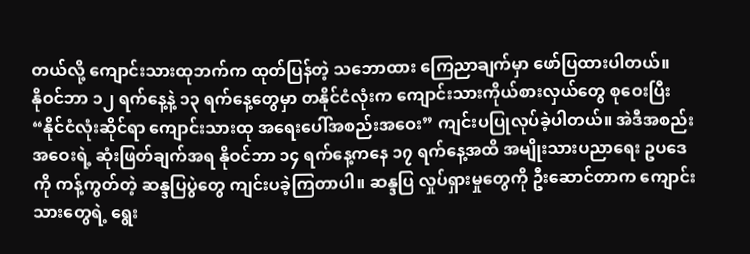တယ်လို့ ကျောင်းသားထုဘက်က ထုတ်ပြန်တဲ့ သဘောထား ကြေညာချက်မှာ ဖော်ပြထားပါတယ်။
နိုဝင်ဘာ ၁၂ ရက်နေ့နဲ့ ၁၃ ရက်နေ့တွေမှာ တနိုင်ငံလုံးက ကျောင်းသားကိုယ်စားလှယ်တွေ စုဝေးပြီး “နိုင်ငံလုံးဆိုင်ရာ ကျောင်းသားထု အရေးပေါ်အစည်းအဝေး” ကျင်းပပြုလုပ်ခဲ့ပါတယ်။ အဲဒီအစည်းအဝေးရဲ့ ဆုံးဖြတ်ချက်အရ နိုဝင်ဘာ ၁၄ ရက်နေ့ကနေ ၁၇ ရက်နေ့အထိ အမျိုးသားပညာရေး ဥပဒေကို ကန့်ကွတ်တဲ့ ဆန္ဒပြပွဲတွေ ကျင်းပခဲ့ကြတာပါ။ ဆန္ဒပြ လှုပ်ရှားမှုတွေကို ဦးဆောင်တာက ကျောင်းသားတွေရဲ့ ရွေး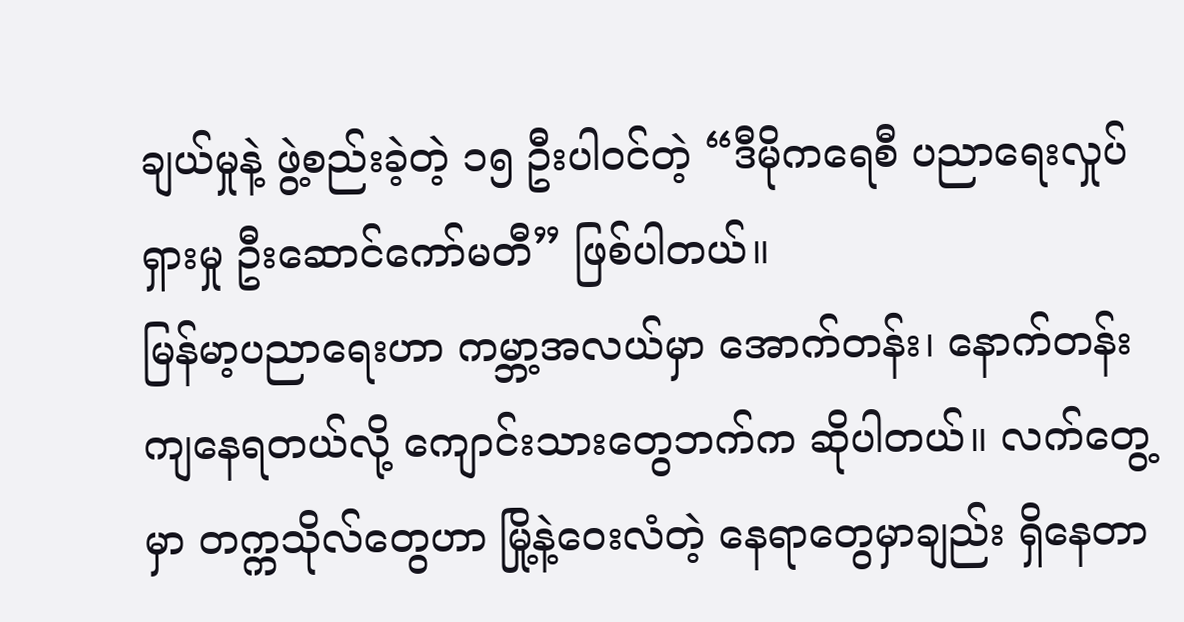ချယ်မှုနဲ့ ဖွဲ့စည်းခဲ့တဲ့ ၁၅ ဦးပါဝင်တဲ့ “ဒီမိုကရေစီ ပညာရေးလှုပ်ရှားမှု ဦးဆောင်ကော်မတီ” ဖြစ်ပါတယ်။
မြန်မာ့ပညာရေးဟာ ကမ္ဘာ့အလယ်မှာ အောက်တန်း၊ နောက်တန်းကျနေရတယ်လို့ ကျောင်းသားတွေဘက်က ဆိုပါတယ်။ လက်တွေ့မှာ တက္ကသိုလ်တွေဟာ မြို့နဲ့ဝေးလံတဲ့ နေရာတွေမှာချည်း ရှိနေတာ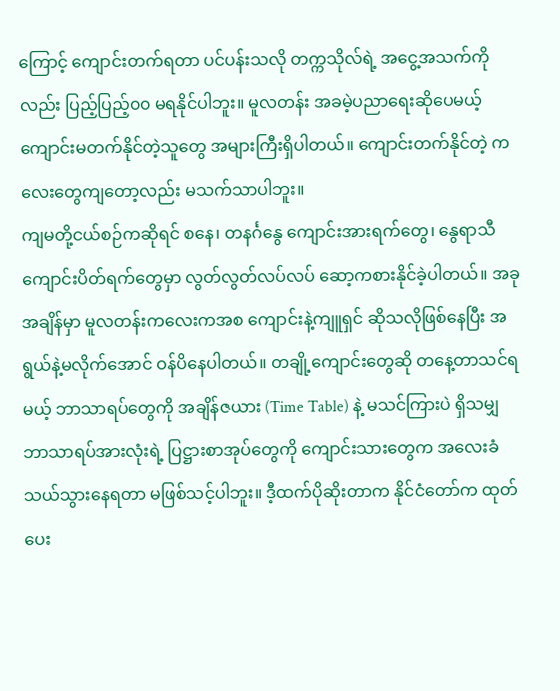ကြောင့် ကျောင်းတက်ရတာ ပင်ပန်းသလို တက္ကသိုလ်ရဲ့ အငွေ့အသက်ကိုလည်း ပြည့်ပြည့်၀၀ မရနိုင်ပါဘူး။ မူလတန်း အခမဲ့ပညာရေးဆိုပေမယ့် ကျောင်းမတက်နိုင်တဲ့သူတွေ အများကြီးရှိပါတယ်။ ကျောင်းတက်နိုင်တဲ့ ကလေးတွေကျတော့လည်း မသက်သာပါဘူး။
ကျမတို့ငယ်စဉ်ကဆိုရင် စနေ၊ တနင်္ဂနွေ ကျောင်းအားရက်တွေ၊ နွေရာသီ ကျောင်းပိတ်ရက်တွေမှာ လွတ်လွတ်လပ်လပ် ဆော့ကစားနိုင်ခဲ့ပါတယ်။ အခုအချိန်မှာ မူလတန်းကလေးကအစ ကျောင်းနဲ့ကျူရှင် ဆိုသလိုဖြစ်နေပြီး အရွယ်နဲ့မလိုက်အောင် ဝန်ပိနေပါတယ်။ တချို့ကျောင်းတွေဆို တနေ့တာသင်ရမယ့် ဘာသာရပ်တွေကို အချိန်ဇယား (Time Table) နဲ့ မသင်ကြားပဲ ရှိသမျှ ဘာသာရပ်အားလုံးရဲ့ ပြဋ္ဌားစာအုပ်တွေကို ကျောင်းသားတွေက အလေးခံသယ်သွားနေရတာ မဖြစ်သင့်ပါဘူး။ ဒီ့ထက်ပိုဆိုးတာက နိုင်ငံတော်က ထုတ်ပေး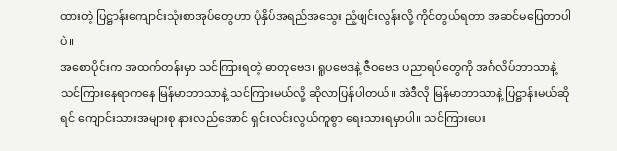ထားတဲ့ ပြဋ္ဌာန်းကျောင်းသုံးစာအုပ်တွေဟာ ပုံနှိပ်အရည်အသွေး ညံ့ဖျင်းလွန်းလို့ ကိုင်တွယ်ရတာ အဆင်မပြေတာပါပဲ။
အစောပိုင်းက အထက်တန်းမှာ သင်ကြားရတဲ့ ဓာတုဗေဒ၊ ရူပဗေဒနဲ့ ဇီဝဗေဒ ပညာရပ်တွေကို အင်္ဂလိပ်ဘာသာနဲ့ သင်ကြားနေရာကနေ မြန်မာဘာသာနဲ့ သင်ကြားမယ်လို့ ဆိုလာပြန်ပါတယ်။ အဲဒီလို မြန်မာဘာသာနဲ့ ပြဋ္ဌာန်းမယ်ဆိုရင် ကျောင်းသားအများစု နားလည်အောင် ရှင်းလင်းလွယ်ကူစွာ ရေးသားရမှာပါ။ သင်ကြားပေး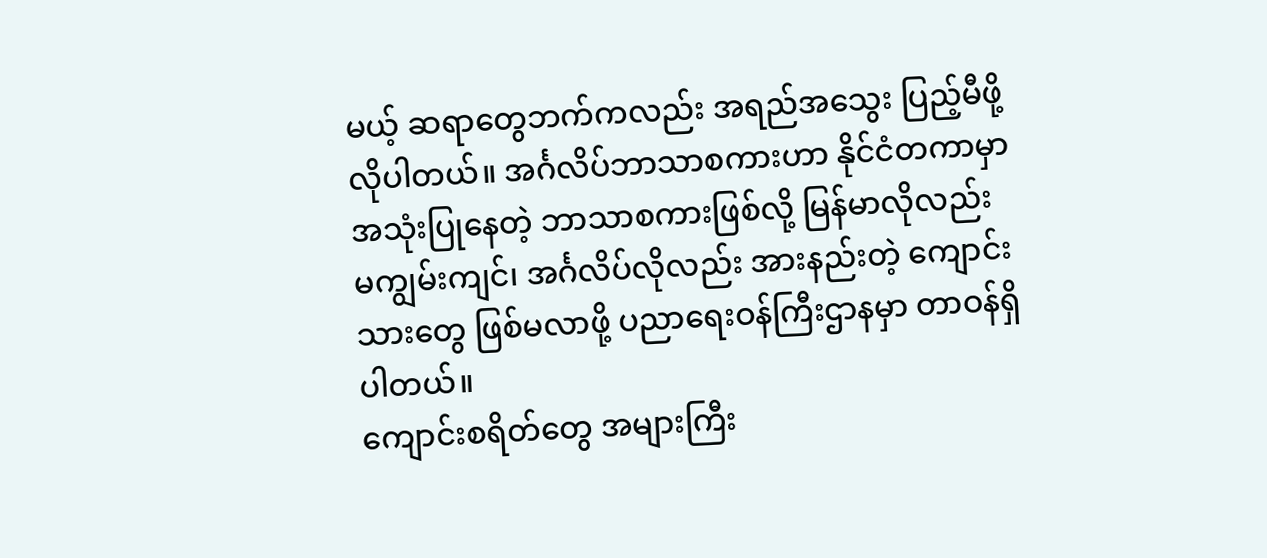မယ့် ဆရာတွေဘက်ကလည်း အရည်အသွေး ပြည့်မီဖို့လိုပါတယ်။ အင်္ဂလိပ်ဘာသာစကားဟာ နိုင်ငံတကာမှာ အသုံးပြုနေတဲ့ ဘာသာစကားဖြစ်လို့ မြန်မာလိုလည်း မကျွမ်းကျင်၊ အင်္ဂလိပ်လိုလည်း အားနည်းတဲ့ ကျောင်းသားတွေ ဖြစ်မလာဖို့ ပညာရေးဝန်ကြီးဌာနမှာ တာဝန်ရှိပါတယ်။
ကျောင်းစရိတ်တွေ အများကြီး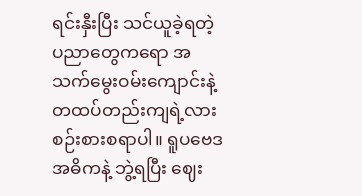ရင်းနှီးပြီး သင်ယူခဲ့ရတဲ့ ပညာတွေကရော အသက်မွေးဝမ်းကျောင်းနဲ့ တထပ်တည်းကျရဲ့လား စဉ်းစားစရာပါ။ ရူပဗေဒအဓိကနဲ့ ဘွဲ့ရပြီး ဈေး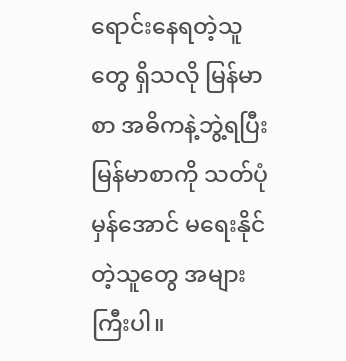ရောင်းနေရတဲ့သူတွေ ရှိသလို မြန်မာစာ အဓိကနဲ့ဘွဲ့ရပြီး မြန်မာစာကို သတ်ပုံမှန်အောင် မရေးနိုင်တဲ့သူတွေ အများကြီးပါ။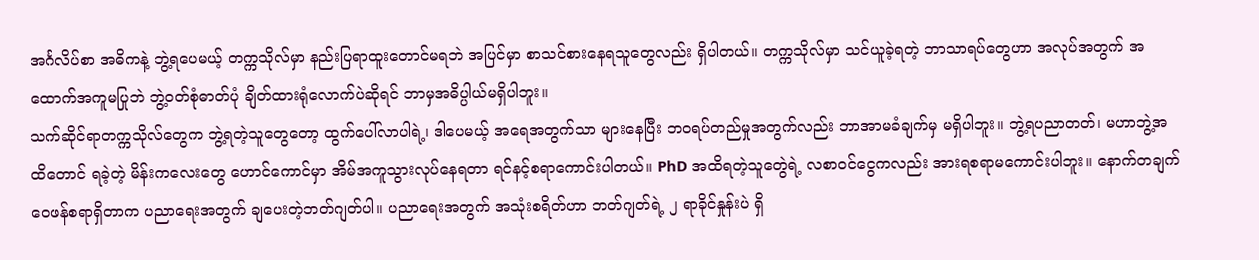အင်္ဂလိပ်စာ အဓိကနဲ့ ဘွဲ့ရပေမယ့် တက္ကသိုလ်မှာ နည်းပြရာထူးတောင်မရဘဲ အပြင်မှာ စာသင်စားနေရသူတွေလည်း ရှိပါတယ်။ တက္ကသိုလ်မှာ သင်ယူခဲ့ရတဲ့ ဘာသာရပ်တွေဟာ အလုပ်အတွက် အထောက်အကူမပြုဘဲ ဘွဲ့ဝတ်စုံဓာတ်ပုံ ချိတ်ထားရုံလောက်ပဲဆိုရင် ဘာမှအဓိပ္ပါယ်မရှိပါဘူး။
သက်ဆိုင်ရာတက္ကသိုလ်တွေက ဘွဲ့ရတဲ့သူတွေတော့ ထွက်ပေါ်လာပါရဲ့၊ ဒါပေမယ့် အရေအတွက်သာ များနေပြီး ဘဝရပ်တည်မှုအတွက်လည်း ဘာအာမခံချက်မှ မရှိပါဘူး။ ဘွဲ့ရပညာတတ်၊ မဟာဘွဲ့အထိတောင် ရခဲ့တဲ့ မိန်းကလေးတွေ ဟောင်ကောင်မှာ အိမ်အကူသွားလုပ်နေရတာ ရင်နင့်စရာကောင်းပါတယ်။ PhD အထိရတဲ့သူတွေဲရဲ့ လစာဝင်ငွေကလည်း အားရစရာမကောင်းပါဘူး။ နောက်တချက် ဝေဖန်စရာရှိတာက ပညာရေးအတွက် ချပေးတဲ့ဘတ်ဂျတ်ပါ။ ပညာရေးအတွက် အသုံးစရိတ်ဟာ ဘတ်ဂျတ်ရဲ့ ၂ ရာခိုင်နှုန်းပဲ ရှိ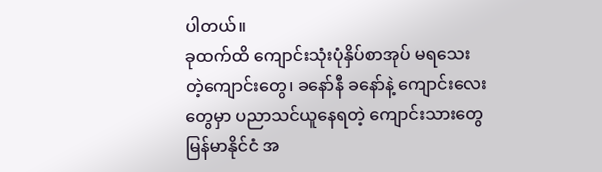ပါတယ်။
ခုထက်ထိ ကျောင်းသုံးပုံနှိပ်စာအုပ် မရသေးတဲ့ကျောင်းတွေ၊ ခနော်နီ ခနော်နဲ့ ကျောင်းလေးတွေမှာ ပညာသင်ယူနေရတဲ့ ကျောင်းသားတွေ မြန်မာနိုင်ငံ အ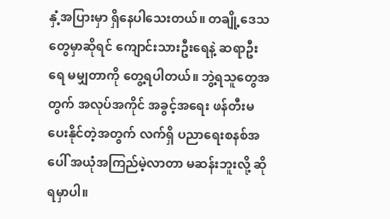နှံ့အပြားမှာ ရှိနေပါသေးတယ်။ တချို့ဒေသတွေမှာဆိုရင် ကျောင်းသားဦးရေနဲ့ ဆရာဦးရေ မမျှတာကို တွေ့ရပါတယ်။ ဘွဲ့ရသူတွေအတွက် အလုပ်အကိုင် အခွင့်အရေး ဖန်တီးမပေးနိုင်တဲ့အတွက် လက်ရှိ ပညာရေးစနစ်အပေါ် အယုံအကြည်မဲ့လာတာ မဆန်းဘူးလို့ ဆိုရမှာပါ။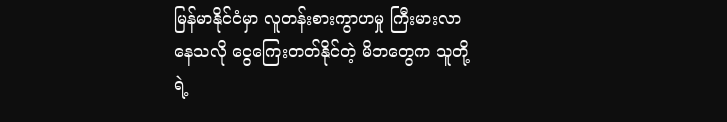မြန်မာနိုင်ငံမှာ လူတန်းစားကွာဟမှု ကြီးမားလာနေသလို ငွေကြေးတတ်နိုင်တဲ့ မိဘတွေက သူတို့ရဲ့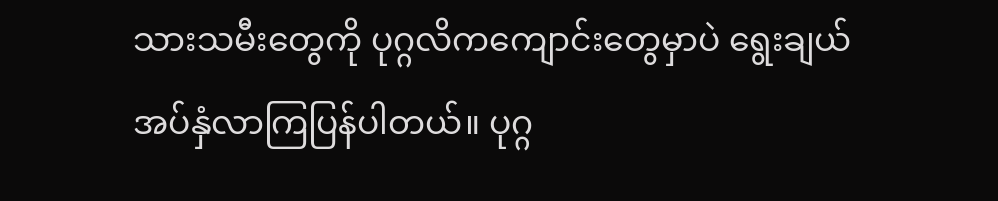သားသမီးတွေကို ပုဂ္ဂလိကကျောင်းတွေမှာပဲ ရွေးချယ်အပ်နှံလာကြပြန်ပါတယ်။ ပုဂ္ဂ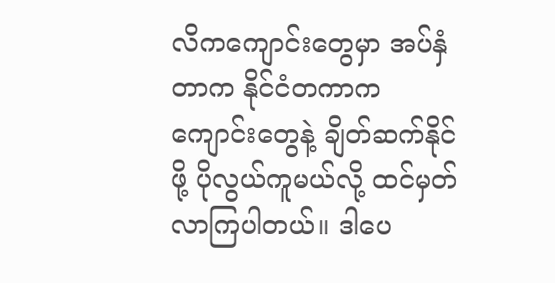လိကကျောင်းတွေမှာ အပ်နှံတာက နိုင်ငံတကာက ကျောင်းတွေနဲ့ ချိတ်ဆက်နိုင်ဖို့ ပိုလွယ်ကူမယ်လို့ ထင်မှတ်လာကြပါတယ်။ ဒါပေ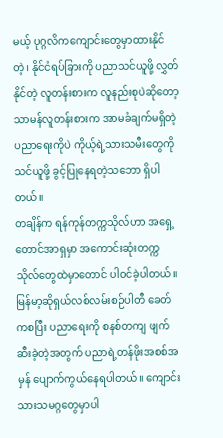မယ့် ပုဂ္ဂလိကကျောင်းတွေမှာထားနိုင်တဲ့၊ နိုင်ငံရပ်ခြားကို ပညာသင်ယူဖို့ လွှတ်နိုင်တဲ့ လူတန်းစားက လူနည်းစုပဲဆိုတော့ သာမန်လူတန်းစားက အာမခံချက်မရှိတဲ့ ပညာရေးကိုပဲ ကိုယ့်ရဲ့သားသမီးတွေကို သင်ယူဖို့ ခွင့်ပြုနေရတဲ့သဘော ရှိပါတယ်။
တချိန်က ရန်ကုန်တက္ကသိုလ်ဟာ အရှေ့တောင်အာရှမှာ အကောင်းဆုံးတက္ကသိုလ်တွေထဲမှာတောင် ပါဝင်ခဲ့ပါတယ်။ မြန်မာ့ဆိုရှယ်လစ်လမ်းစဉ်ပါတီ ခေတ်ကစပြီး ပညာရေးကို စနစ်တကျ ဖျက်ဆီးခဲ့တဲ့အတွက် ပညာရဲ့တန်ဖိုးအစစ်အမှန် ပျောက်ကွယ်နေရပါတယ်။ ကျောင်းသားသမဂ္ဂတွေမှာပါ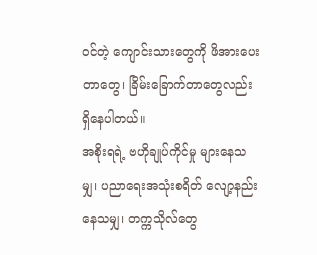ဝင်တဲ့ ကျောင်းသားတွေကို ဖိအားပေးတာတွေ၊ ခြိမ်းခြောက်တာတွေလည်း ရှိနေပါတယ်။
အစိုးရရဲ့ ဗဟိုချုပ်ကိုင်မှု များနေသမျှ၊ ပညာရေးအသုံးစရိတ် လျော့နည်းနေသမျှ၊ တက္ကသိုလ်တွေ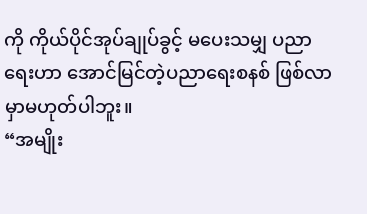ကို ကိုယ်ပိုင်အုပ်ချုပ်ခွင့် မပေးသမျှ ပညာရေးဟာ အောင်မြင်တဲ့ပညာရေးစနစ် ဖြစ်လာမှာမဟုတ်ပါဘူး။
“အမျိုး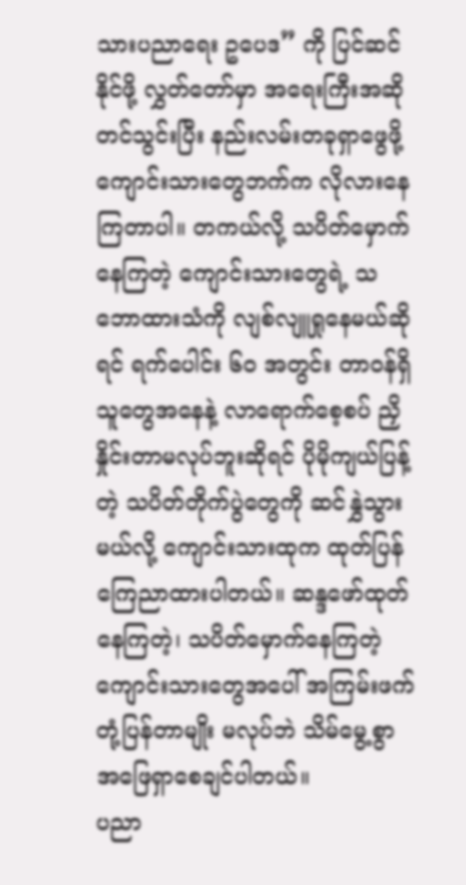သားပညာရေး ဥပေဒ” ကို ပြင်ဆင်နိုင်ဖို့ လွှတ်တော်မှာ အရေးကြီးအဆို တင်သွင်းပြီး နည်းလမ်းတခုရှာဖွေဖို့ ကျောင်းသားတွေဘက်က လိုလားနေကြတာပါ။ တကယ်လို့ သပိတ်မှောက်နေကြတဲ့ ကျောင်းသားတွေရဲ့ သဘောထားသံကို လျစ်လျူရှုနေမယ်ဆိုရင် ရက်ပေါင်း ၆၀ အတွင်း တာဝန်ရှိသူတွေအနေနဲ့ လာရောက်စေ့စပ် ညှိနှိုင်းတာမလုပ်ဘူးဆိုရင် ပိုမိုကျယ်ပြန့်တဲ့ သပိတ်တိုက်ပွဲတွေကို ဆင်နွှဲသွားမယ်လို့ ကျောင်းသားထုက ထုတ်ပြန်ကြေညာထားပါတယ်။ ဆန္ဒဖော်ထုတ်နေကြတဲ့၊ သပိတ်မှောက်နေကြတဲ့ ကျောင်းသားတွေအပေါ် အကြမ်းဖက်တုံ့ပြန်တာမျိုး မလုပ်ဘဲ သိမ်မွေ့စွာ အဖြေရှာစေချင်ပါတယ်။
ပညာ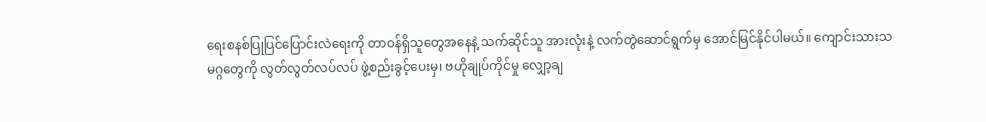ရေးစနစ်ပြုပြင်ပြောင်းလဲရေးကို တာဝန်ရှိသူတွေအနေနဲ့ သက်ဆိုင်သူ အားလုံးနဲ့ လက်တွဲဆောင်ရွက်မှ အောင်မြင်နိုင်ပါမယ်။ ကျောင်းသားသမဂ္ဂတွေကို လွတ်လွတ်လပ်လပ် ဖွဲ့စည်းခွင့်ပေးမှ၊ ဗဟိုချုပ်ကိုင်မှု လျှော့ချ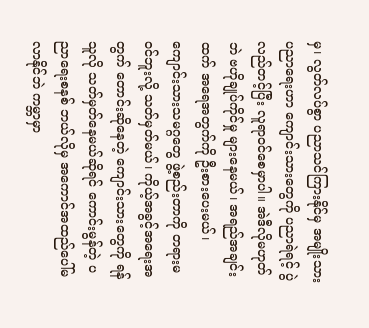မှ၊ လွတ်လပ်စွာ ပညာသင်ကြားနိုင်မှ အမျိုးသားပညာရေးဟာ ကျောင်းသားတွေကို ပညာရဲရင့် ပွဲလည်တင့်ပြီး လူရာဝင်စေမှာပါ။ အဲဒီလိုမဟုတ်ဘဲ ဗဟိုချုပ်ကိုင်မှု များနေမယ်၊ အရည်အချင်းထက် အရေအတွက်ကို ဦးစားပေးမယ်၊ ကျောင်းသားသမဂ္ဂတွေ ဖွဲ့စည်းတာကို တရားမဝင်ဘူးလို့ သတ်မှတ်မယ်၊ ကိုယ့်အခွင့်အရေးအတွက် တောင်းဆိုနေတဲ့ ကျောင်းသားတွေကို ရန်သူလို သတ်မှတ်နေမယ်ဆိုရင် ကောင်းမွန်တဲ့ ပညာရေးစနစ် ဘယ်လိုမှ အကောင်အထည်ပေါ်မလာနိုင်ဘဲ ကမ္ဘာမှာ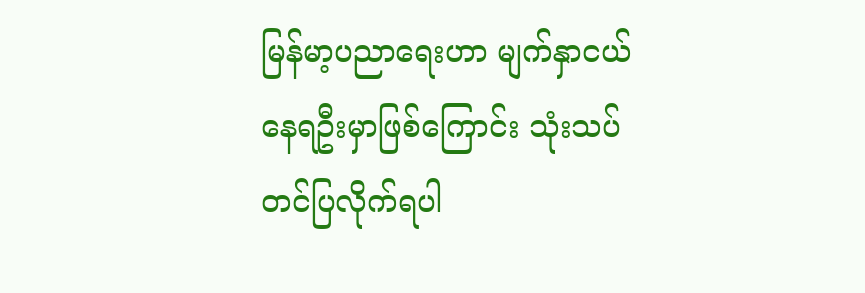မြန်မာ့ပညာရေးဟာ မျက်နှာငယ်နေရဦးမှာဖြစ်ကြောင်း သုံးသပ်တင်ပြလိုက်ရပါ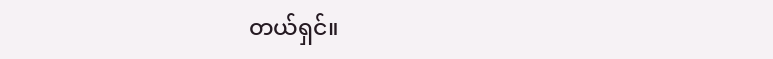တယ်ရှင်။